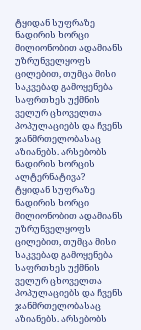ტყიდან სუფრაზე
ნადირის ხორცი მილიონობით ადამიანს უზრუნველყოფს ცილებით, თუმცა მისი საკვებად გამოყენება საფრთხეს უქმნის ველურ ცხოველთა პოპულაციებს და ჩვენს ჯანმრთელობასაც აზიანებს. არსებობს ნადირის ხორცის ალტერნატივა?
ტყიდან სუფრაზე
ნადირის ხორცი მილიონობით ადამიანს უზრუნველყოფს ცილებით, თუმცა მისი საკვებად გამოყენება საფრთხეს უქმნის ველურ ცხოველთა პოპულაციებს და ჩვენს ჯანმრთელობასაც აზიანებს. არსებობს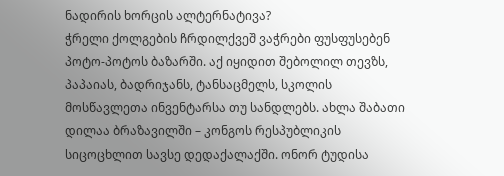ნადირის ხორცის ალტერნატივა?
ჭრელი ქოლგების ჩრდილქვეშ ვაჭრები ფუსფუსებენ პოტო-პოტოს ბაზარში. აქ იყიდით შებოლილ თევზს, პაპაიას, ბადრიჯანს, ტანსაცმელს, სკოლის მოსწავლეთა ინვენტარსა თუ სანდლებს. ახლა შაბათი დილაა ბრაზავილში – კონგოს რესპუბლიკის სიცოცხლით სავსე დედაქალაქში. ონორ ტუდისა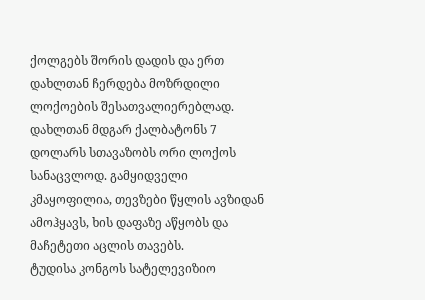ქოლგებს შორის დადის და ერთ დახლთან ჩერდება მოზრდილი ლოქოების შესათვალიერებლად. დახლთან მდგარ ქალბატონს 7 დოლარს სთავაზობს ორი ლოქოს სანაცვლოდ. გამყიდველი კმაყოფილია, თევზები წყლის ავზიდან ამოჰყავს, ხის დაფაზე აწყობს და მაჩეტეთი აცლის თავებს.
ტუდისა კონგოს სატელევიზიო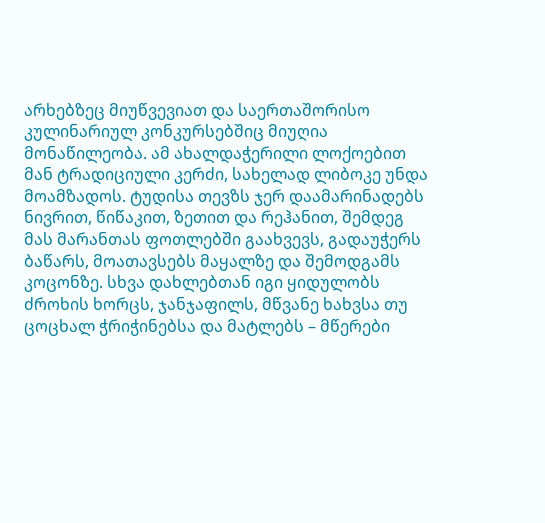არხებზეც მიუწვევიათ და საერთაშორისო კულინარიულ კონკურსებშიც მიუღია მონაწილეობა. ამ ახალდაჭერილი ლოქოებით მან ტრადიციული კერძი, სახელად ლიბოკე უნდა მოამზადოს. ტუდისა თევზს ჯერ დაამარინადებს ნივრით, წიწაკით, ზეთით და რეჰანით, შემდეგ მას მარანთას ფოთლებში გაახვევს, გადაუჭერს ბაწარს, მოათავსებს მაყალზე და შემოდგამს კოცონზე. სხვა დახლებთან იგი ყიდულობს ძროხის ხორცს, ჯანჯაფილს, მწვანე ხახვსა თუ ცოცხალ ჭრიჭინებსა და მატლებს – მწერები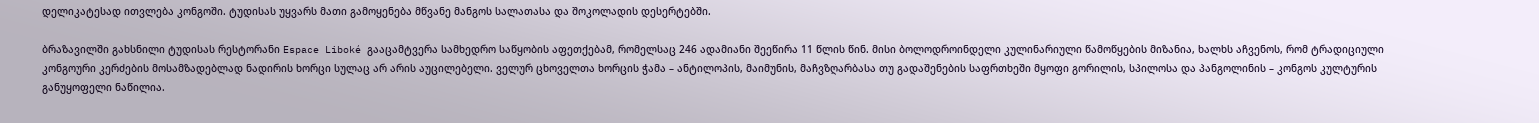დელიკატესად ითვლება კონგოში. ტუდისას უყვარს მათი გამოყენება მწვანე მანგოს სალათასა და შოკოლადის დესერტებში.

ბრაზავილში გახსნილი ტუდისას რესტორანი Espace Liboké გააცამტვერა სამხედრო საწყობის აფეთქებამ, რომელსაც 246 ადამიანი შეეწირა 11 წლის წინ. მისი ბოლოდროინდელი კულინარიული წამოწყების მიზანია, ხალხს აჩვენოს, რომ ტრადიციული კონგოური კერძების მოსამზადებლად ნადირის ხორცი სულაც არ არის აუცილებელი. ველურ ცხოველთა ხორცის ჭამა – ანტილოპის, მაიმუნის, მაჩვზღარბასა თუ გადაშენების საფრთხეში მყოფი გორილის, სპილოსა და პანგოლინის – კონგოს კულტურის განუყოფელი ნაწილია.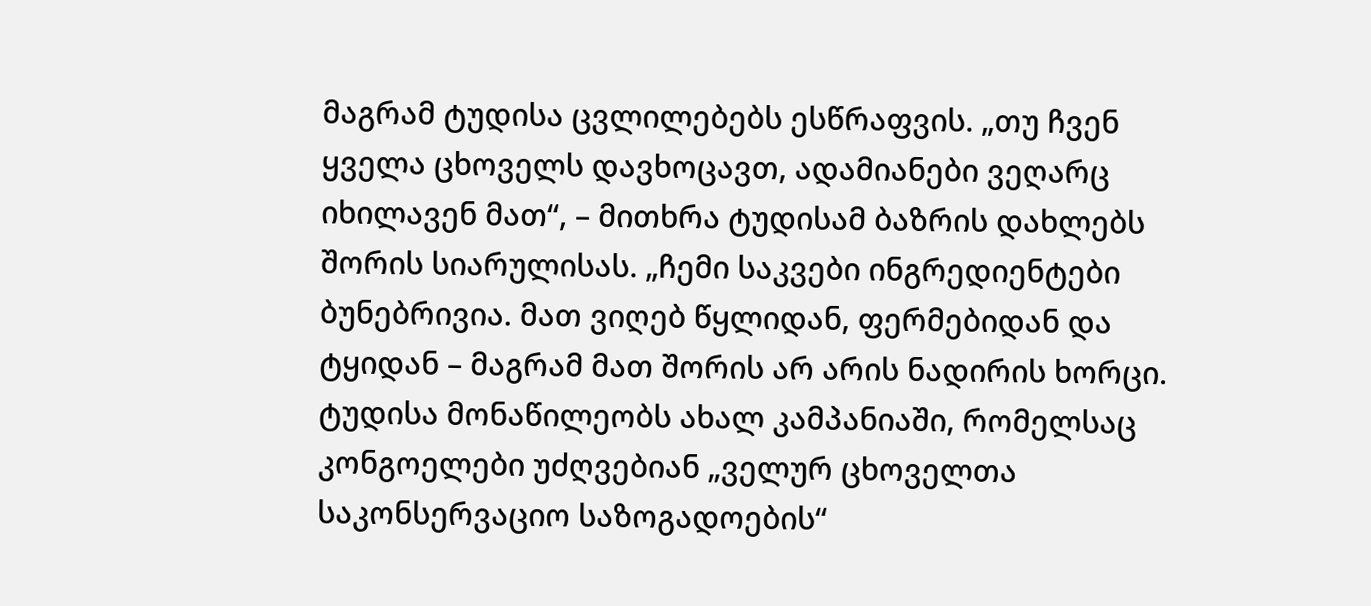მაგრამ ტუდისა ცვლილებებს ესწრაფვის. „თუ ჩვენ ყველა ცხოველს დავხოცავთ, ადამიანები ვეღარც იხილავენ მათ“, – მითხრა ტუდისამ ბაზრის დახლებს შორის სიარულისას. „ჩემი საკვები ინგრედიენტები ბუნებრივია. მათ ვიღებ წყლიდან, ფერმებიდან და ტყიდან – მაგრამ მათ შორის არ არის ნადირის ხორცი.
ტუდისა მონაწილეობს ახალ კამპანიაში, რომელსაც კონგოელები უძღვებიან „ველურ ცხოველთა საკონსერვაციო საზოგადოების“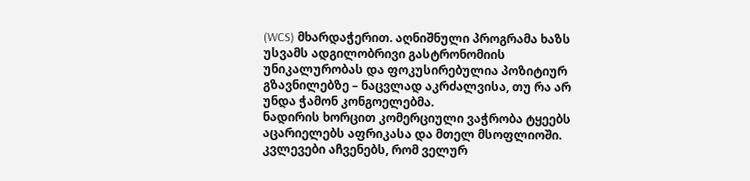(WCS) მხარდაჭერით. აღნიშნული პროგრამა ხაზს უსვამს ადგილობრივი გასტრონომიის უნიკალურობას და ფოკუსირებულია პოზიტიურ გზავნილებზე – ნაცვლად აკრძალვისა, თუ რა არ უნდა ჭამონ კონგოელებმა.
ნადირის ხორცით კომერციული ვაჭრობა ტყეებს აცარიელებს აფრიკასა და მთელ მსოფლიოში. კვლევები აჩვენებს, რომ ველურ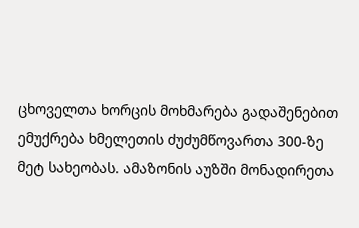ცხოველთა ხორცის მოხმარება გადაშენებით ემუქრება ხმელეთის ძუძუმწოვართა 300-ზე მეტ სახეობას. ამაზონის აუზში მონადირეთა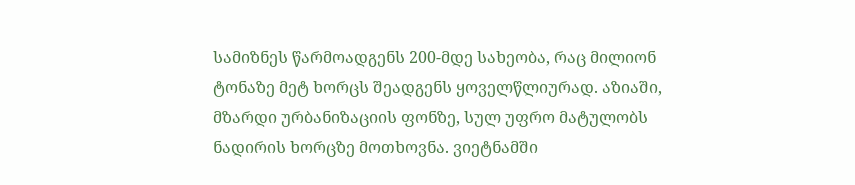სამიზნეს წარმოადგენს 200-მდე სახეობა, რაც მილიონ ტონაზე მეტ ხორცს შეადგენს ყოველწლიურად. აზიაში, მზარდი ურბანიზაციის ფონზე, სულ უფრო მატულობს ნადირის ხორცზე მოთხოვნა. ვიეტნამში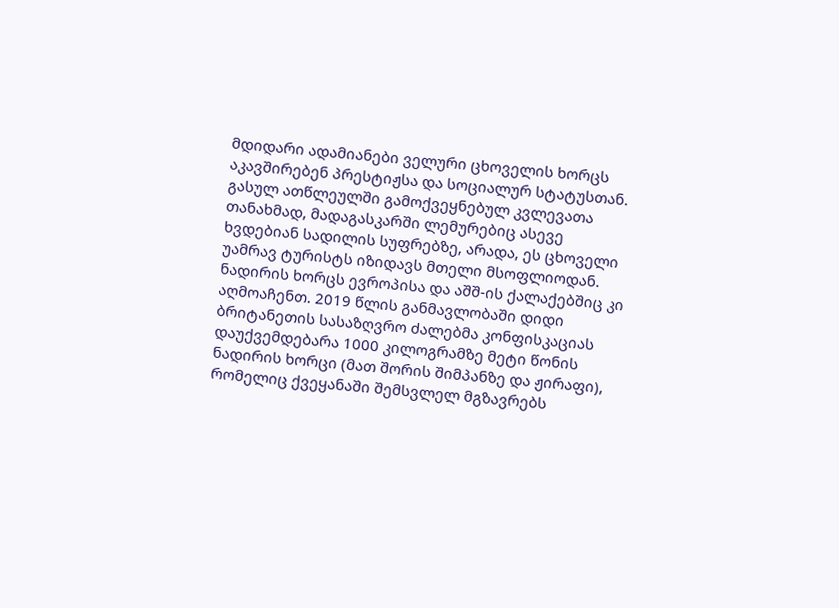მდიდარი ადამიანები ველური ცხოველის ხორცს აკავშირებენ პრესტიჟსა და სოციალურ სტატუსთან. გასულ ათწლეულში გამოქვეყნებულ კვლევათა თანახმად, მადაგასკარში ლემურებიც ასევე ხვდებიან სადილის სუფრებზე, არადა, ეს ცხოველი უამრავ ტურისტს იზიდავს მთელი მსოფლიოდან.
ნადირის ხორცს ევროპისა და აშშ-ის ქალაქებშიც კი აღმოაჩენთ. 2019 წლის განმავლობაში დიდი ბრიტანეთის სასაზღვრო ძალებმა კონფისკაციას დაუქვემდებარა 1000 კილოგრამზე მეტი წონის ნადირის ხორცი (მათ შორის შიმპანზე და ჟირაფი), რომელიც ქვეყანაში შემსვლელ მგზავრებს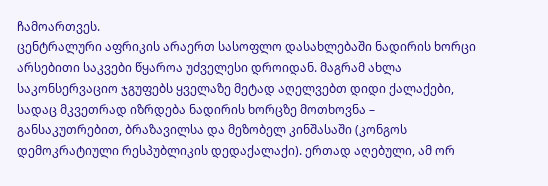ჩამოართვეს.
ცენტრალური აფრიკის არაერთ სასოფლო დასახლებაში ნადირის ხორცი არსებითი საკვები წყაროა უძველესი დროიდან. მაგრამ ახლა საკონსერვაციო ჯგუფებს ყველაზე მეტად აღელვებთ დიდი ქალაქები, სადაც მკვეთრად იზრდება ნადირის ხორცზე მოთხოვნა – განსაკუთრებით, ბრაზავილსა და მეზობელ კინშასაში (კონგოს დემოკრატიული რესპუბლიკის დედაქალაქი). ერთად აღებული, ამ ორ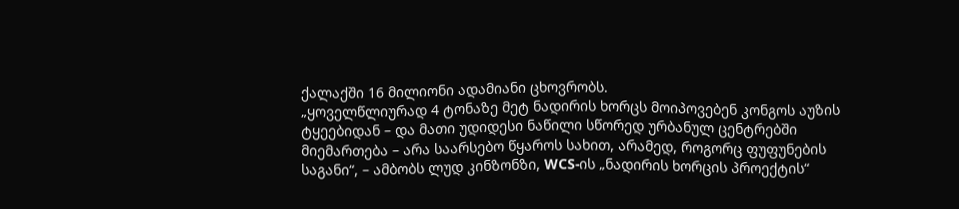ქალაქში 16 მილიონი ადამიანი ცხოვრობს.
„ყოველწლიურად 4 ტონაზე მეტ ნადირის ხორცს მოიპოვებენ კონგოს აუზის ტყეებიდან – და მათი უდიდესი ნაწილი სწორედ ურბანულ ცენტრებში მიემართება – არა საარსებო წყაროს სახით, არამედ, როგორც ფუფუნების საგანი“, – ამბობს ლუდ კინზონზი, WCS-ის „ნადირის ხორცის პროექტის“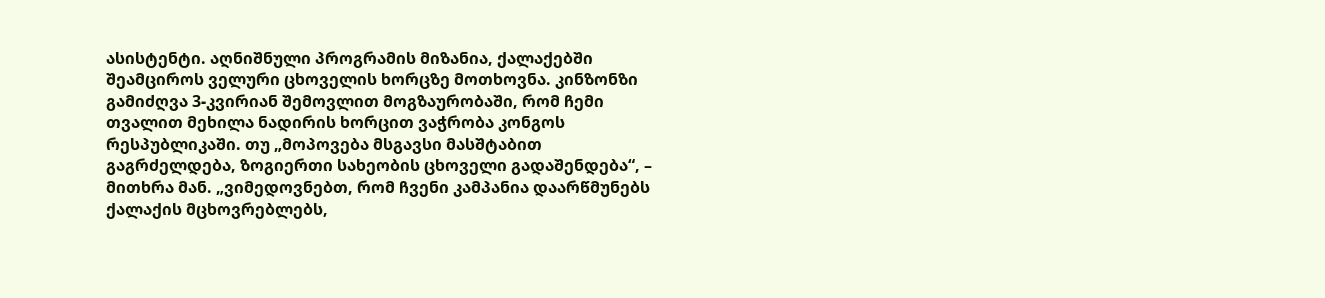ასისტენტი. აღნიშნული პროგრამის მიზანია, ქალაქებში შეამციროს ველური ცხოველის ხორცზე მოთხოვნა. კინზონზი გამიძღვა 3-კვირიან შემოვლით მოგზაურობაში, რომ ჩემი თვალით მეხილა ნადირის ხორცით ვაჭრობა კონგოს რესპუბლიკაში. თუ „მოპოვება მსგავსი მასშტაბით გაგრძელდება, ზოგიერთი სახეობის ცხოველი გადაშენდება“, – მითხრა მან. „ვიმედოვნებთ, რომ ჩვენი კამპანია დაარწმუნებს ქალაქის მცხოვრებლებს,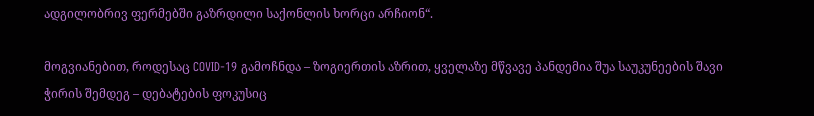ადგილობრივ ფერმებში გაზრდილი საქონლის ხორცი არჩიონ“.

მოგვიანებით, როდესაც COVID-19 გამოჩნდა – ზოგიერთის აზრით, ყველაზე მწვავე პანდემია შუა საუკუნეების შავი ჭირის შემდეგ – დებატების ფოკუსიც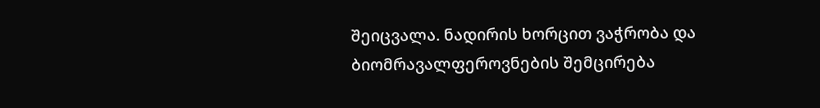შეიცვალა. ნადირის ხორცით ვაჭრობა და ბიომრავალფეროვნების შემცირება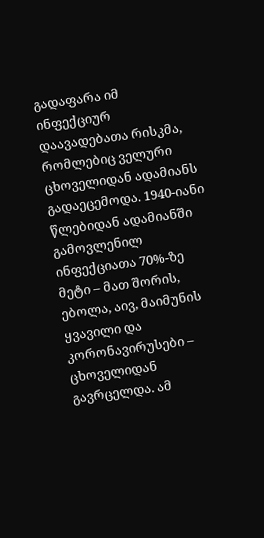გადაფარა იმ ინფექციურ დაავადებათა რისკმა, რომლებიც ველური ცხოველიდან ადამიანს გადაეცემოდა. 1940-იანი წლებიდან ადამიანში გამოვლენილ ინფექციათა 70%-ზე მეტი – მათ შორის, ებოლა, აივ, მაიმუნის ყვავილი და კორონავირუსები – ცხოველიდან გავრცელდა. ამ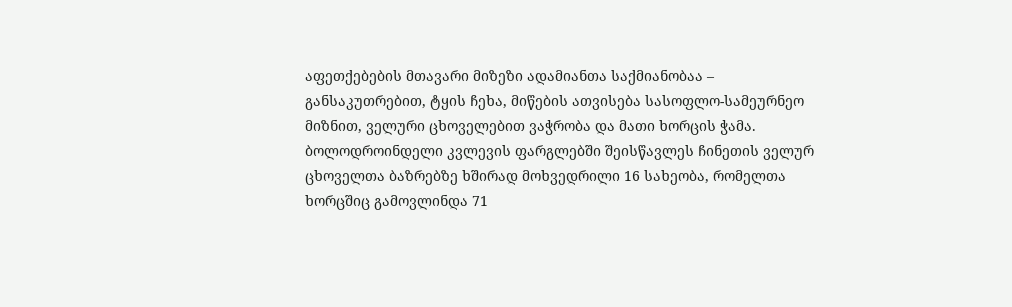აფეთქებების მთავარი მიზეზი ადამიანთა საქმიანობაა – განსაკუთრებით, ტყის ჩეხა, მიწების ათვისება სასოფლო-სამეურნეო მიზნით, ველური ცხოველებით ვაჭრობა და მათი ხორცის ჭამა. ბოლოდროინდელი კვლევის ფარგლებში შეისწავლეს ჩინეთის ველურ ცხოველთა ბაზრებზე ხშირად მოხვედრილი 16 სახეობა, რომელთა ხორცშიც გამოვლინდა 71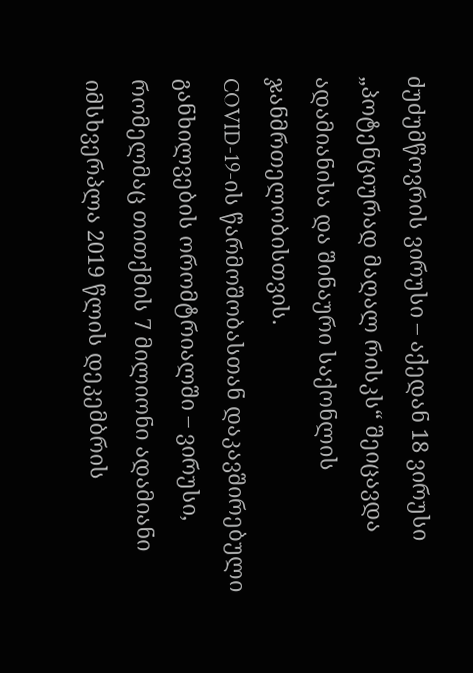ძუძუმწოვრის ვირუსი – აქედან 18 ვირუსი „პოტენციურად მაღალ რისკს“ შეიცავდა ადამიანისა და შინაური საქონლის ჯანმრთელობისთვის.
COVID-19-ის წარმოშობასთან დაკავშირებული განხილვების ორომტრიალში – ვირუსი, რომელმაც თითქმის 7 მილიონი ადამიანი იმსხვერპლა 2019 წლის დეკემბრის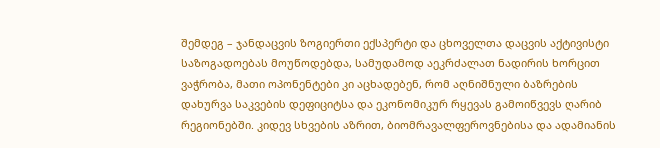შემდეგ – ჯანდაცვის ზოგიერთი ექსპერტი და ცხოველთა დაცვის აქტივისტი საზოგადოებას მოუწოდებდა, სამუდამოდ აეკრძალათ ნადირის ხორცით ვაჭრობა, მათი ოპონენტები კი აცხადებენ, რომ აღნიშნული ბაზრების დახურვა საკვების დეფიციტსა და ეკონომიკურ რყევას გამოიწვევს ღარიბ რეგიონებში. კიდევ სხვების აზრით, ბიომრავალფეროვნებისა და ადამიანის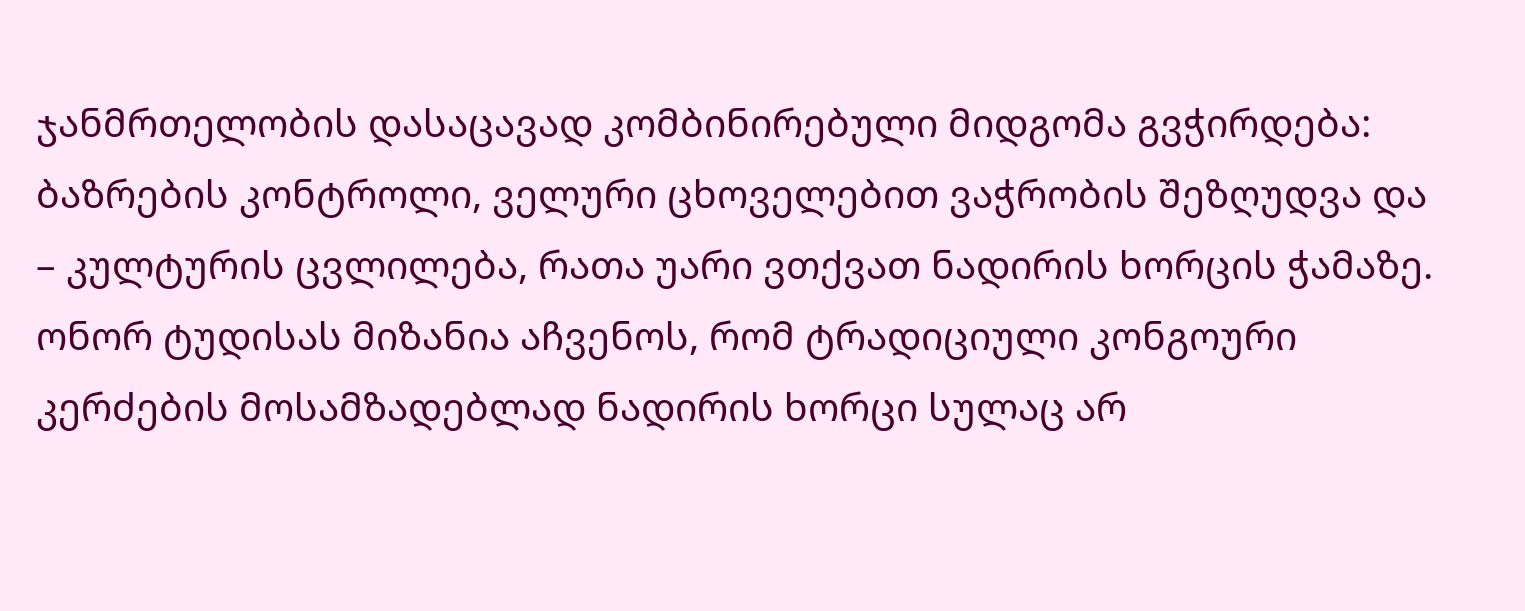ჯანმრთელობის დასაცავად კომბინირებული მიდგომა გვჭირდება: ბაზრების კონტროლი, ველური ცხოველებით ვაჭრობის შეზღუდვა და – კულტურის ცვლილება, რათა უარი ვთქვათ ნადირის ხორცის ჭამაზე.
ონორ ტუდისას მიზანია აჩვენოს, რომ ტრადიციული კონგოური კერძების მოსამზადებლად ნადირის ხორცი სულაც არ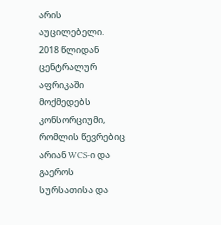არის აუცილებელი.
2018 წლიდან ცენტრალურ აფრიკაში მოქმედებს კონსორციუმი, რომლის წევრებიც არიან WCS-ი და გაეროს სურსათისა და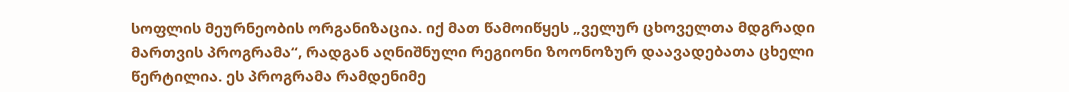სოფლის მეურნეობის ორგანიზაცია. იქ მათ წამოიწყეს „ველურ ცხოველთა მდგრადი მართვის პროგრამა“, რადგან აღნიშნული რეგიონი ზოონოზურ დაავადებათა ცხელი წერტილია. ეს პროგრამა რამდენიმე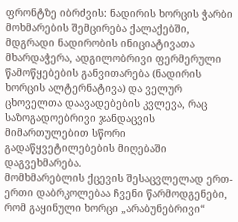ფრონტზე იბრძვის: ნადირის ხორცის ჭარბი მოხმარების შემცირება ქალაქებში, მდგრადი ნადირობის ინიციატივათა მხარდაჭერა, ადგილობრივი ფერმერული წამოწყებების განვითარება (ნადირის ხორცის ალტერნატივა) და ველურ ცხოველთა დაავადებების კვლევა, რაც საზოგადოებრივი ჯანდაცვის მიმართულებით სწორი გადაწყვეტილებების მიღებაში დაგვეხმარება.
მომხმარებლის ქცევის შესაცვლელად ერთ-ერთი დაბრკოლებაა ჩვენი წარმოდგენები, რომ გაყინული ხორცი „არაბუნებრივი“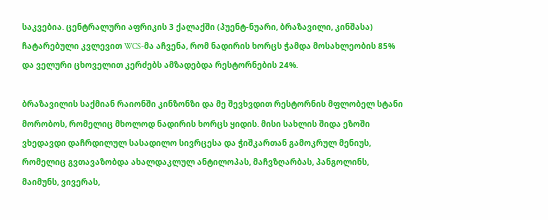საკვებია. ცენტრალური აფრიკის 3 ქალაქში (პუენტ-ნუარი, ბრაზავილი, კინშასა) ჩატარებული კვლევით WCS-მა აჩვენა, რომ ნადირის ხორცს ჭამდა მოსახლეობის 85% და ველური ცხოველით კერძებს ამზადებდა რესტორნების 24%.

ბრაზავილის საქმიან რაიონში კინზონზი და მე შევხვდით რესტორნის მფლობელ სტანი მორობოს, რომელიც მხოლოდ ნადირის ხორცს ყიდის. მისი სახლის შიდა ეზოში ვხედავდი დაჩრდილულ სასადილო სივრცესა და ჭიშკართან გამოკრულ მენიუს, რომელიც გვთავაზობდა ახალდაკლულ ანტილოპას, მაჩვზღარბას, პანგოლინს, მაიმუნს, ვივერას,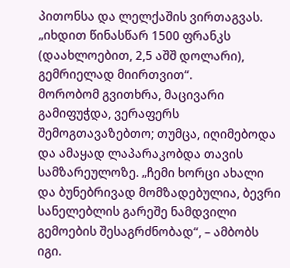პითონსა და ლელქაშის ვირთაგვას. „იხდით წინასწარ 1500 ფრანკს (დაახლოებით, 2,5 აშშ დოლარი), გემრიელად მიირთვით“.
მორობომ გვითხრა, მაცივარი გამიფუჭდა, ვერაფერს შემოგთავაზებთო; თუმცა, იღიმებოდა და ამაყად ლაპარაკობდა თავის სამზარეულოზე. „ჩემი ხორცი ახალი და ბუნებრივად მომზადებულია, ბევრი სანელებლის გარეშე ნამდვილი გემოების შესაგრძნობად“, – ამბობს იგი.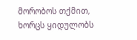მორობოს თქმით, ხორცს ყიდულობს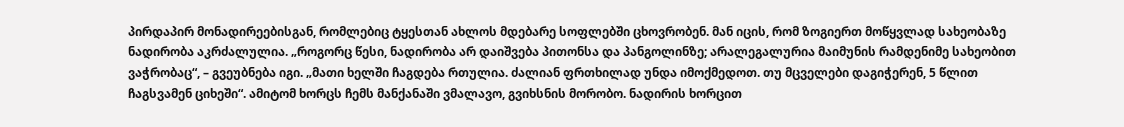პირდაპირ მონადირეებისგან, რომლებიც ტყესთან ახლოს მდებარე სოფლებში ცხოვრობენ. მან იცის, რომ ზოგიერთ მოწყვლად სახეობაზე ნადირობა აკრძალულია. „როგორც წესი, ნადირობა არ დაიშვება პითონსა და პანგოლინზე; არალეგალურია მაიმუნის რამდენიმე სახეობით ვაჭრობაც“, – გვეუბნება იგი. „მათი ხელში ჩაგდება რთულია. ძალიან ფრთხილად უნდა იმოქმედოთ. თუ მცველები დაგიჭერენ, 5 წლით ჩაგსვამენ ციხეში“. ამიტომ ხორცს ჩემს მანქანაში ვმალავო, გვიხსნის მორობო. ნადირის ხორცით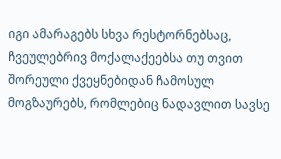იგი ამარაგებს სხვა რესტორნებსაც, ჩვეულებრივ მოქალაქეებსა თუ თვით შორეული ქვეყნებიდან ჩამოსულ მოგზაურებს, რომლებიც ნადავლით სავსე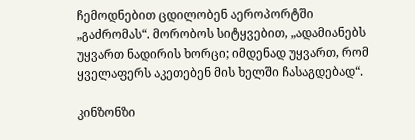ჩემოდნებით ცდილობენ აეროპორტში „გაძრომას“. მორობოს სიტყვებით, „ადამიანებს უყვართ ნადირის ხორცი; იმდენად უყვართ, რომ ყველაფერს აკეთებენ მის ხელში ჩასაგდებად“.

კინზონზი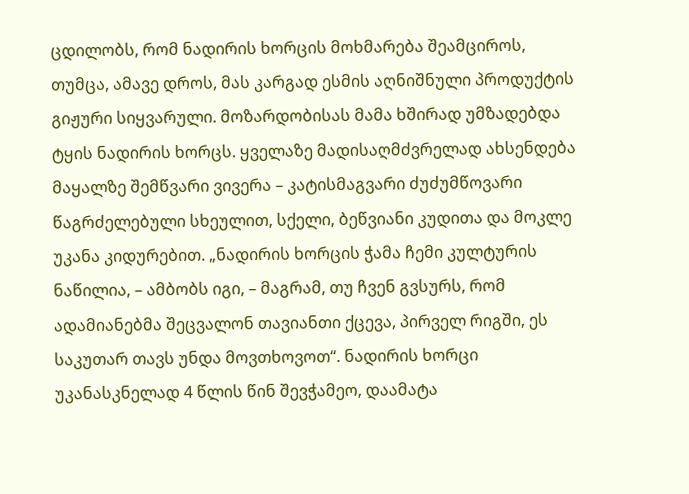ცდილობს, რომ ნადირის ხორცის მოხმარება შეამციროს, თუმცა, ამავე დროს, მას კარგად ესმის აღნიშნული პროდუქტის გიჟური სიყვარული. მოზარდობისას მამა ხშირად უმზადებდა ტყის ნადირის ხორცს. ყველაზე მადისაღმძვრელად ახსენდება მაყალზე შემწვარი ვივერა – კატისმაგვარი ძუძუმწოვარი წაგრძელებული სხეულით, სქელი, ბეწვიანი კუდითა და მოკლე უკანა კიდურებით. „ნადირის ხორცის ჭამა ჩემი კულტურის ნაწილია, – ამბობს იგი, – მაგრამ, თუ ჩვენ გვსურს, რომ ადამიანებმა შეცვალონ თავიანთი ქცევა, პირველ რიგში, ეს საკუთარ თავს უნდა მოვთხოვოთ“. ნადირის ხორცი უკანასკნელად 4 წლის წინ შევჭამეო, დაამატა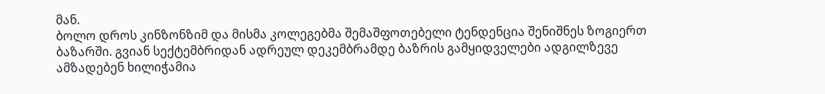მან.
ბოლო დროს კინზონზიმ და მისმა კოლეგებმა შემაშფოთებელი ტენდენცია შენიშნეს ზოგიერთ ბაზარში. გვიან სექტემბრიდან ადრეულ დეკემბრამდე ბაზრის გამყიდველები ადგილზევე ამზადებენ ხილიჭამია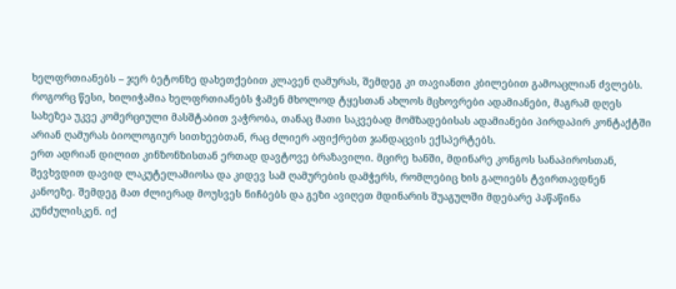ხელფრთიანებს – ჯერ ბეტონზე დახეთქებით კლავენ ღამურას, შემდეგ კი თავიანთი კბილებით გამოაცლიან ძვლებს. როგორც წესი, ხილიჭამია ხელფრთიანებს ჭამენ მხოლოდ ტყესთან ახლოს მცხოვრები ადამიანები, მაგრამ დღეს სახეზეა უკვე კომერციული მასშტაბით ვაჭრობა, თანაც მათი საკვებად მომზადებისას ადამიანები პირდაპირ კონტაქტში არიან ღამურას ბიოლოგიურ სითხეებთან, რაც ძლიერ აფიქრებთ ჯანდაცვის ექსპერტებს.
ერთ ადრიან დილით კინზონზისთან ერთად დავტოვე ბრაზავილი. მცირე ხანში, მდინარე კონგოს სანაპიროსთან, შევხვდით დავიდ ლაკუტელამიოსა და კიდევ სამ ღამურების დამჭერს, რომლებიც ხის გალიებს ტვირთავდნენ კანოეზე. შემდეგ მათ ძლიერად მოუსვეს ნიჩბებს და გეზი ავიღეთ მდინარის შუაგულში მდებარე პაწაწინა კუნძულისკენ. იქ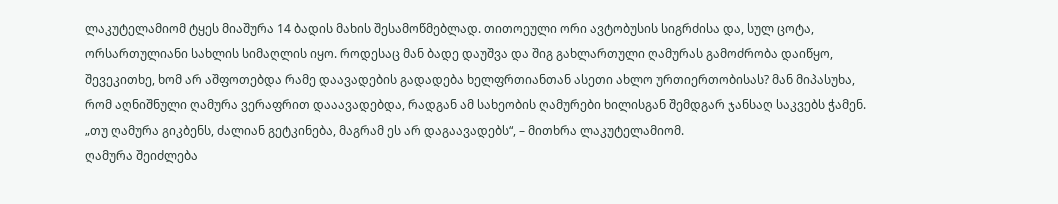ლაკუტელამიომ ტყეს მიაშურა 14 ბადის მახის შესამოწმებლად. თითოეული ორი ავტობუსის სიგრძისა და, სულ ცოტა, ორსართულიანი სახლის სიმაღლის იყო. როდესაც მან ბადე დაუშვა და შიგ გახლართული ღამურას გამოძრობა დაიწყო, შევეკითხე, ხომ არ აშფოთებდა რამე დაავადების გადადება ხელფრთიანთან ასეთი ახლო ურთიერთობისას? მან მიპასუხა, რომ აღნიშნული ღამურა ვერაფრით დააავადებდა, რადგან ამ სახეობის ღამურები ხილისგან შემდგარ ჯანსაღ საკვებს ჭამენ. „თუ ღამურა გიკბენს, ძალიან გეტკინება, მაგრამ ეს არ დაგაავადებს“, – მითხრა ლაკუტელამიომ.
ღამურა შეიძლება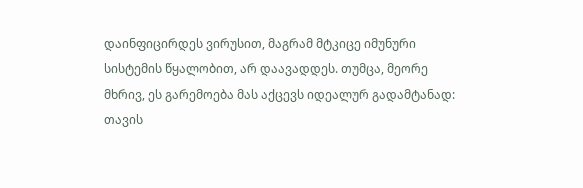დაინფიცირდეს ვირუსით, მაგრამ მტკიცე იმუნური სისტემის წყალობით, არ დაავადდეს. თუმცა, მეორე მხრივ, ეს გარემოება მას აქცევს იდეალურ გადამტანად: თავის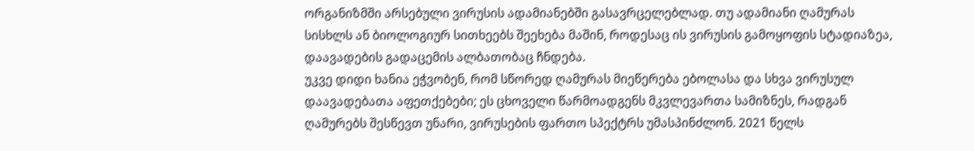ორგანიზმში არსებული ვირუსის ადამიანებში გასავრცელებლად. თუ ადამიანი ღამურას სისხლს ან ბიოლოგიურ სითხეებს შეეხება მაშინ, როდესაც ის ვირუსის გამოყოფის სტადიაზეა, დაავადების გადაცემის ალბათობაც ჩნდება.
უკვე დიდი ხანია ეჭვობენ, რომ სწორედ ღამურას მიეწერება ებოლასა და სხვა ვირუსულ დაავადებათა აფეთქებები; ეს ცხოველი წარმოადგენს მკვლევართა სამიზნეს, რადგან ღამურებს შესწევთ უნარი, ვირუსების ფართო სპექტრს უმასპინძლონ. 2021 წელს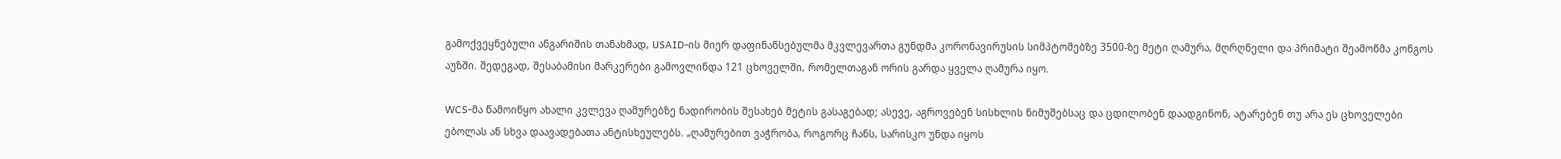გამოქვეყნებული ანგარიშის თანახმად, USAID-ის მიერ დაფინანსებულმა მკვლევართა გუნდმა კორონავირუსის სიმპტომებზე 3500-ზე მეტი ღამურა, მღრღნელი და პრიმატი შეამოწმა კონგოს აუზში. შედეგად, შესაბამისი მარკერები გამოვლინდა 121 ცხოველში, რომელთაგან ორის გარდა ყველა ღამურა იყო.

WCS-მა წამოიწყო ახალი კვლევა ღამურებზე ნადირობის შესახებ მეტის გასაგებად; ასევე, აგროვებენ სისხლის ნიმუშებსაც და ცდილობენ დაადგინონ, ატარებენ თუ არა ეს ცხოველები ებოლას ან სხვა დაავადებათა ანტისხეულებს. „ღამურებით ვაჭრობა, როგორც ჩანს, სარისკო უნდა იყოს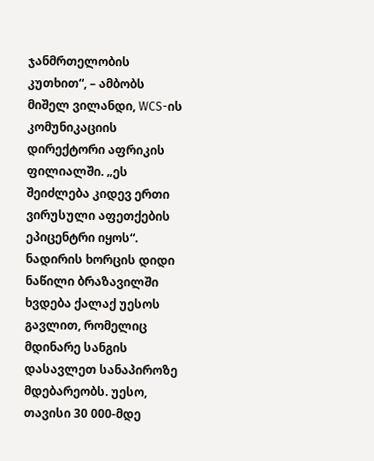ჯანმრთელობის კუთხით“, – ამბობს მიშელ ვილანდი, WCS-ის კომუნიკაციის დირექტორი აფრიკის ფილიალში. „ეს შეიძლება კიდევ ერთი ვირუსული აფეთქების ეპიცენტრი იყოს“.
ნადირის ხორცის დიდი ნაწილი ბრაზავილში ხვდება ქალაქ უესოს გავლით, რომელიც მდინარე სანგის დასავლეთ სანაპიროზე მდებარეობს. უესო, თავისი 30 000-მდე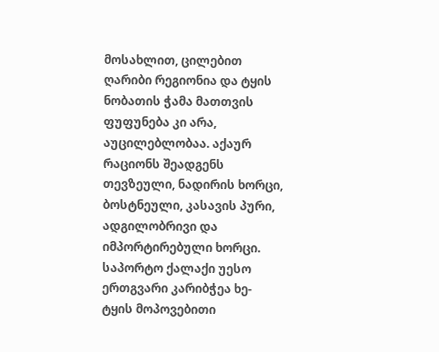მოსახლით, ცილებით ღარიბი რეგიონია და ტყის ნობათის ჭამა მათთვის ფუფუნება კი არა, აუცილებლობაა. აქაურ რაციონს შეადგენს თევზეული, ნადირის ხორცი, ბოსტნეული, კასავის პური, ადგილობრივი და იმპორტირებული ხორცი.
საპორტო ქალაქი უესო ერთგვარი კარიბჭეა ხე-ტყის მოპოვებითი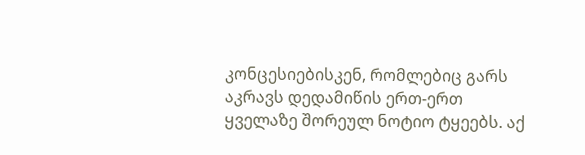კონცესიებისკენ, რომლებიც გარს აკრავს დედამიწის ერთ-ერთ ყველაზე შორეულ ნოტიო ტყეებს. აქ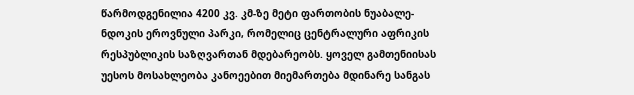წარმოდგენილია 4200 კვ. კმ-ზე მეტი ფართობის ნუაბალე-ნდოკის ეროვნული პარკი, რომელიც ცენტრალური აფრიკის რესპუბლიკის საზღვართან მდებარეობს. ყოველ გამთენიისას უესოს მოსახლეობა კანოეებით მიემართება მდინარე სანგას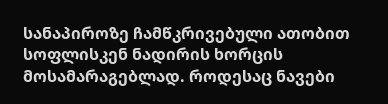სანაპიროზე ჩამწკრივებული ათობით სოფლისკენ ნადირის ხორცის მოსამარაგებლად. როდესაც ნავები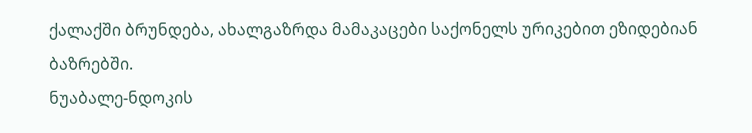ქალაქში ბრუნდება, ახალგაზრდა მამაკაცები საქონელს ურიკებით ეზიდებიან ბაზრებში.
ნუაბალე-ნდოკის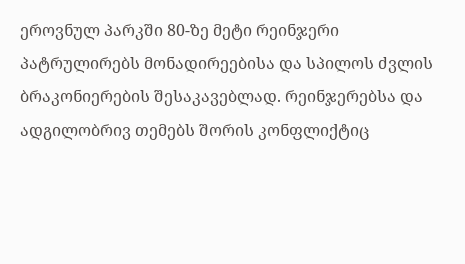ეროვნულ პარკში 80-ზე მეტი რეინჯერი პატრულირებს მონადირეებისა და სპილოს ძვლის ბრაკონიერების შესაკავებლად. რეინჯერებსა და ადგილობრივ თემებს შორის კონფლიქტიც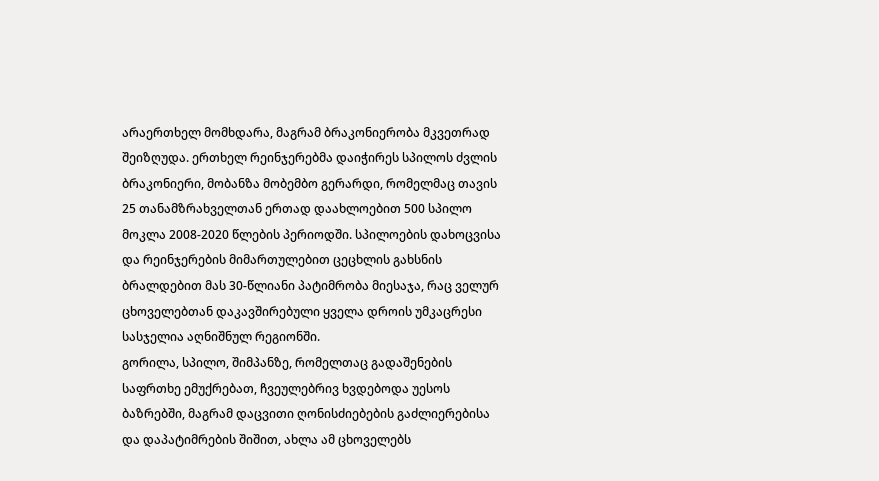არაერთხელ მომხდარა, მაგრამ ბრაკონიერობა მკვეთრად შეიზღუდა. ერთხელ რეინჯერებმა დაიჭირეს სპილოს ძვლის ბრაკონიერი, მობანზა მობემბო გერარდი, რომელმაც თავის 25 თანამზრახველთან ერთად დაახლოებით 500 სპილო მოკლა 2008-2020 წლების პერიოდში. სპილოების დახოცვისა და რეინჯერების მიმართულებით ცეცხლის გახსნის ბრალდებით მას 30-წლიანი პატიმრობა მიესაჯა, რაც ველურ ცხოველებთან დაკავშირებული ყველა დროის უმკაცრესი სასჯელია აღნიშნულ რეგიონში.
გორილა, სპილო, შიმპანზე, რომელთაც გადაშენების საფრთხე ემუქრებათ, ჩვეულებრივ ხვდებოდა უესოს ბაზრებში, მაგრამ დაცვითი ღონისძიებების გაძლიერებისა და დაპატიმრების შიშით, ახლა ამ ცხოველებს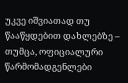უკვე იშვიათად თუ წააწყდებით დახლებზე – თუმცა, ოფიციალური წარმომადგენლები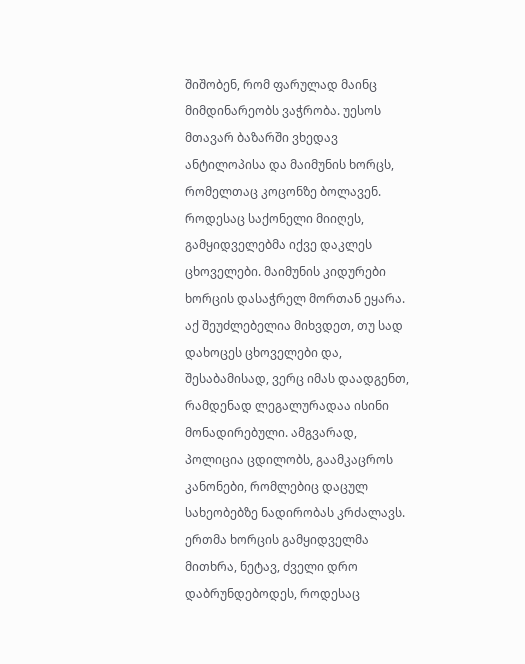შიშობენ, რომ ფარულად მაინც მიმდინარეობს ვაჭრობა. უესოს მთავარ ბაზარში ვხედავ ანტილოპისა და მაიმუნის ხორცს, რომელთაც კოცონზე ბოლავენ. როდესაც საქონელი მიიღეს, გამყიდველებმა იქვე დაკლეს ცხოველები. მაიმუნის კიდურები ხორცის დასაჭრელ მორთან ეყარა.
აქ შეუძლებელია მიხვდეთ, თუ სად დახოცეს ცხოველები და, შესაბამისად, ვერც იმას დაადგენთ, რამდენად ლეგალურადაა ისინი მონადირებული. ამგვარად, პოლიცია ცდილობს, გაამკაცროს კანონები, რომლებიც დაცულ სახეობებზე ნადირობას კრძალავს. ერთმა ხორცის გამყიდველმა მითხრა, ნეტავ, ძველი დრო დაბრუნდებოდეს, როდესაც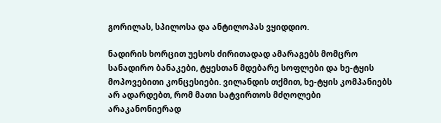გორილას, სპილოსა და ანტილოპას ვყიდდიო.

ნადირის ხორცით უესოს ძირითადად ამარაგებს მომცრო სანადირო ბანაკები, ტყესთან მდებარე სოფლები და ხე-ტყის მოპოვებითი კონცესიები. ვილანდის თქმით, ხე-ტყის კომპანიებს არ ადარდებთ, რომ მათი სატვირთოს მძღოლები არაკანონიერად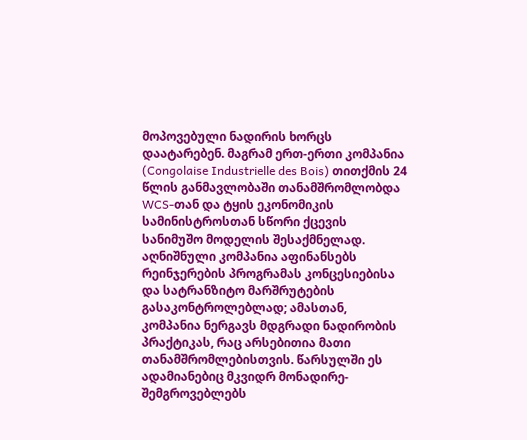მოპოვებული ნადირის ხორცს დაატარებენ. მაგრამ ერთ-ერთი კომპანია (Congolaise Industrielle des Bois) თითქმის 24 წლის განმავლობაში თანამშრომლობდა WCS-თან და ტყის ეკონომიკის სამინისტროსთან სწორი ქცევის სანიმუშო მოდელის შესაქმნელად. აღნიშნული კომპანია აფინანსებს რეინჯერების პროგრამას კონცესიებისა და სატრანზიტო მარშრუტების გასაკონტროლებლად; ამასთან, კომპანია ნერგავს მდგრადი ნადირობის პრაქტიკას, რაც არსებითია მათი თანამშრომლებისთვის. წარსულში ეს ადამიანებიც მკვიდრ მონადირე-შემგროვებლებს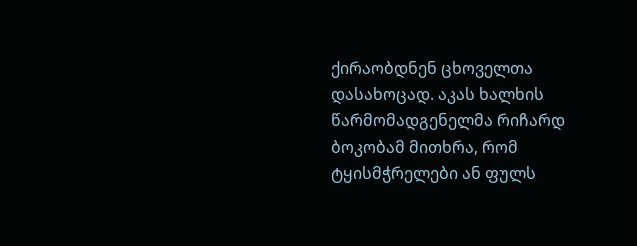ქირაობდნენ ცხოველთა დასახოცად. აკას ხალხის წარმომადგენელმა რიჩარდ ბოკობამ მითხრა, რომ ტყისმჭრელები ან ფულს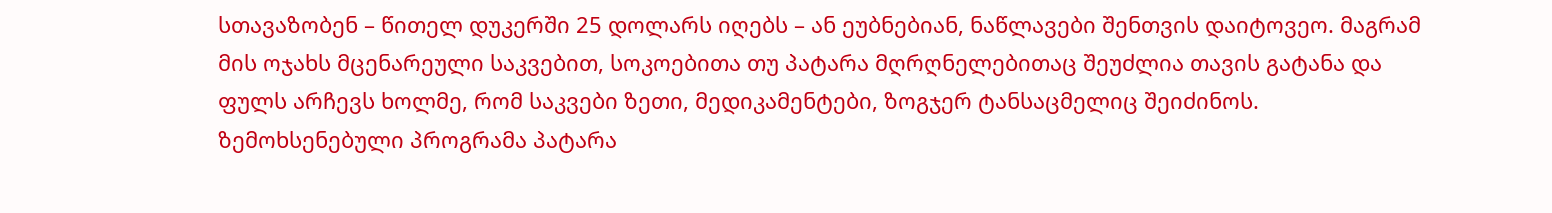სთავაზობენ – წითელ დუკერში 25 დოლარს იღებს – ან ეუბნებიან, ნაწლავები შენთვის დაიტოვეო. მაგრამ მის ოჯახს მცენარეული საკვებით, სოკოებითა თუ პატარა მღრღნელებითაც შეუძლია თავის გატანა და ფულს არჩევს ხოლმე, რომ საკვები ზეთი, მედიკამენტები, ზოგჯერ ტანსაცმელიც შეიძინოს.
ზემოხსენებული პროგრამა პატარა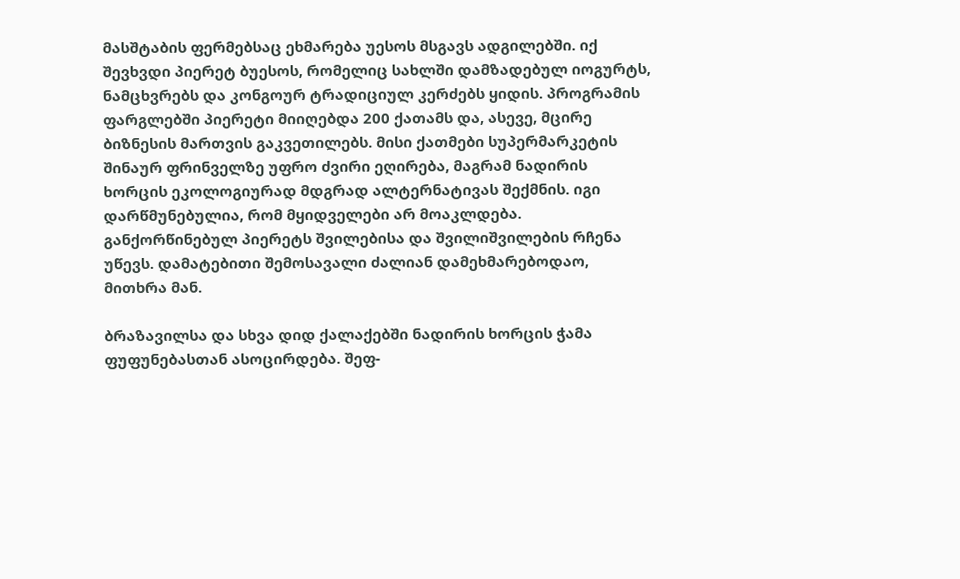მასშტაბის ფერმებსაც ეხმარება უესოს მსგავს ადგილებში. იქ შევხვდი პიერეტ ბუესოს, რომელიც სახლში დამზადებულ იოგურტს, ნამცხვრებს და კონგოურ ტრადიციულ კერძებს ყიდის. პროგრამის ფარგლებში პიერეტი მიიღებდა 200 ქათამს და, ასევე, მცირე ბიზნესის მართვის გაკვეთილებს. მისი ქათმები სუპერმარკეტის შინაურ ფრინველზე უფრო ძვირი ეღირება, მაგრამ ნადირის ხორცის ეკოლოგიურად მდგრად ალტერნატივას შექმნის. იგი დარწმუნებულია, რომ მყიდველები არ მოაკლდება. განქორწინებულ პიერეტს შვილებისა და შვილიშვილების რჩენა უწევს. დამატებითი შემოსავალი ძალიან დამეხმარებოდაო, მითხრა მან.

ბრაზავილსა და სხვა დიდ ქალაქებში ნადირის ხორცის ჭამა ფუფუნებასთან ასოცირდება. შეფ-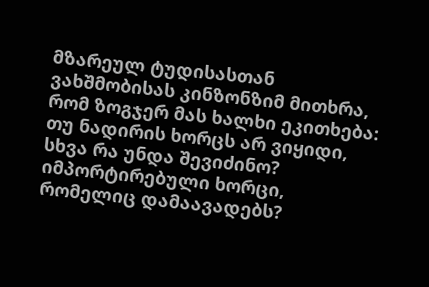მზარეულ ტუდისასთან ვახშმობისას კინზონზიმ მითხრა, რომ ზოგჯერ მას ხალხი ეკითხება: თუ ნადირის ხორცს არ ვიყიდი, სხვა რა უნდა შევიძინო? იმპორტირებული ხორცი, რომელიც დამაავადებს?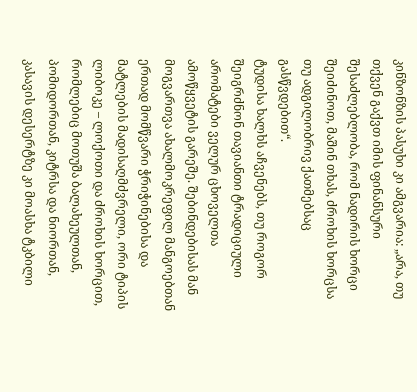კინზონზის პასუხი კი ამგვარია: „არა, თუ თქვენ გაქვთ იმის ფინანსური შესაძლებლობა, რომ ნადირის ხორცი შეიძინოთ, მაშინ თხას, ძროხის ხორცსა თუ ადგილობრივ ქათმებსაც გასწვდებით“.
ტუდისა ხალხს აჩვენებს, თუ როგორ შეიგრძნონ თავიანთი ტრადიციული არომატები ველურ ცხოველთა ამოწყვეტის გარეშე. შებინდებისას მან მოგვართვა ახალმოკრეფილ მანგოებთან ერთად მომწვარი ჭრიჭინებისა და მატლების მადისაღმძვრელი, ორი ტიპის ლიბოკე – ლოქოთი და ძროხის ხორცით, რომლებიც მოთუშა ბალახეულთან, პომიდორთან, კიტრსა და ნიორთან, კასავის დესერტზე კი მოასხა ტკბილი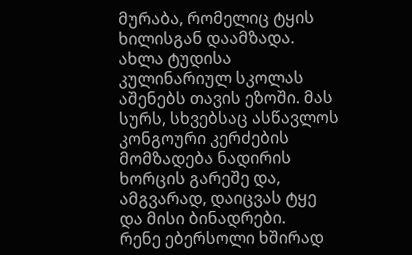მურაბა, რომელიც ტყის ხილისგან დაამზადა.
ახლა ტუდისა კულინარიულ სკოლას აშენებს თავის ეზოში. მას სურს, სხვებსაც ასწავლოს კონგოური კერძების მომზადება ნადირის ხორცის გარეშე და, ამგვარად, დაიცვას ტყე და მისი ბინადრები.
რენე ებერსოლი ხშირად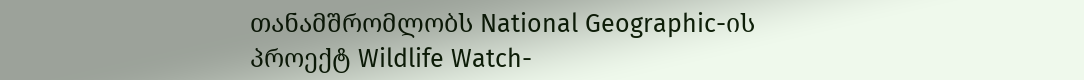თანამშრომლობს National Geographic-ის პროექტ Wildlife Watch-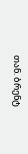თან. ბრენტ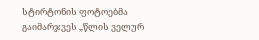სტირტონის ფოტოებმა გაიმარჯვეს „წლის ველურ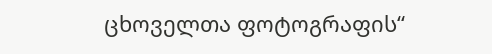ცხოველთა ფოტოგრაფის“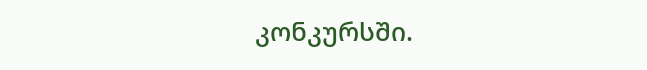კონკურსში.